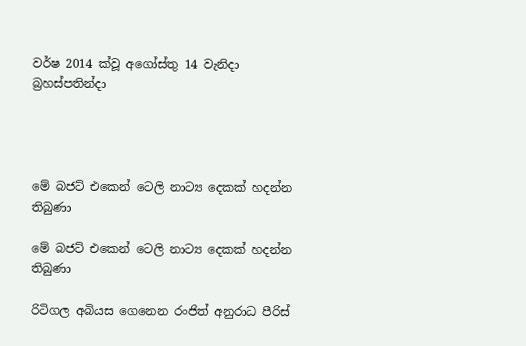වර්ෂ 2014 ක්වූ අගෝස්තු 14 වැනිදා බ්‍රහස්පතින්දා




මේ බජට් එකෙන් ටෙලි නාට්‍ය දෙකක් හදන්න තිබුණා

මේ බජට් එකෙන් ටෙලි නාට්‍ය දෙකක් හදන්න තිබුණා

රිටිගල අබියස ගෙනෙන රංජිත් අනුරාධ පීරිස්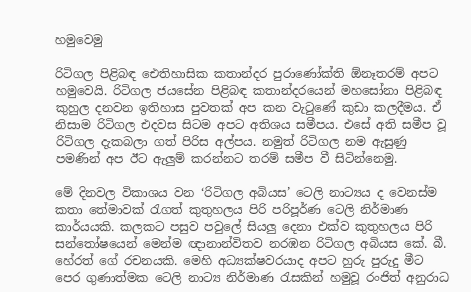හමුවෙමු

රිටිගල පිළිබඳ ඓතිහාසික කතාන්දර පුරාණෝක්ති ඕනෑතරම් අපට හමුවෙයි. රිටිගල ජයසේන පිළිබඳ කතාන්දරයෙන් මහසෝනා පිළිබඳ කුහුල දනවන ඉතිහාස පුවතක් අප කන වැටුණේ කුඩා කලදීමය. ඒ නිසාම රිටිගල එදවස සිටම අපට අතිශය සමීපය. එසේ අති සමීප වූ රිටිගල දැකබලා ගත් පිරිස අල්පය. නමුත් රිටිගල නම ඇසුණු පමණින් අප ඊට ඇලුම් කරන්නට තරම් සමීප වී සිටින්නෙමු.

මේ දිනවල විකාශය වන ‘රිටිගල අබියස’ ටෙලි නාට්‍යය ද වෙනස්ම කතා තේමාවක් රැගත් කුතුහලය පිරි පරිපූර්ණ ටෙලි නිර්මාණ කාර්යයකි. කලකට පසුව පවුලේ සියලු දෙනා එක්ව කුතුහලය පිරි සන්තෝෂයෙන් මෙන්ම ඥානාන්විතව නරඹන රිටිගල අබියස කේ. බී. හේරත් ගේ රචනයකි. මෙහි අධ්‍යක්ෂවරයාද අපට හුරු පුරුදු මීට පෙර ගුණාත්මක ටෙලි නාට්‍ය නිර්මාණ රැසකින් හමුවූ රංජිත් අනුරාධ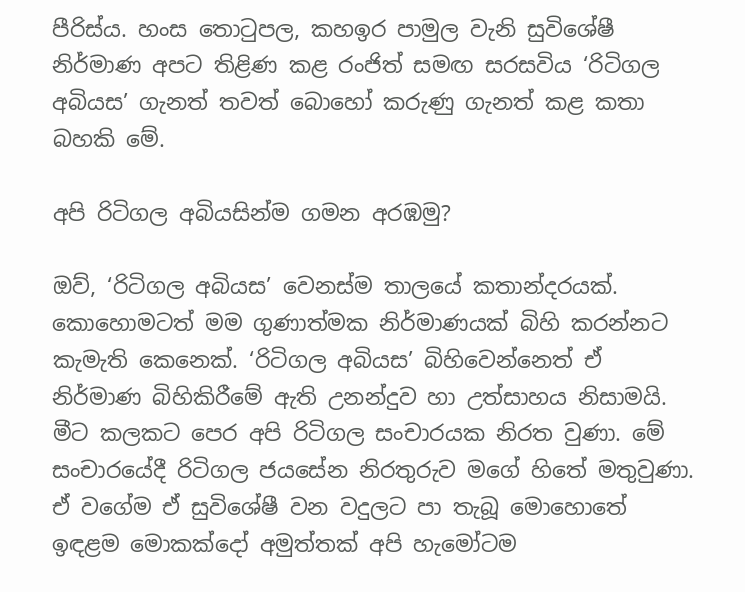පීරිස්ය. හංස තොටුපල, කහඉර පාමුල වැනි සුවිශේෂී නිර්මාණ අපට තිළිණ කළ රංජිත් සමඟ සරසවිය ‘රිටිගල අබියස’ ගැනත් තවත් බොහෝ කරුණු ගැනත් කළ කතා බහකි මේ.

අපි රිටිගල අබියසින්ම ගමන අරඹමු?

ඔව්, ‘රිටිගල අබියස’ වෙනස්ම තාලයේ කතාන්දරයක්. කොහොමටත් මම ගුණාත්මක නිර්මාණයක් බිහි කරන්නට කැමැති කෙනෙක්. ‘රිටිගල අබියස’ බිහිවෙන්නෙත් ඒ නිර්මාණ බිහිකිරීමේ ඇති උනන්දුව හා උත්සාහය නිසාමයි. මීට කලකට පෙර අපි රිටිගල සංචාරයක නිරත වුණා. මේ සංචාරයේදී රිටිගල ජයසේන නිරතුරුව මගේ හිතේ මතුවුණා. ඒ වගේම ඒ සුවිශේෂී වන වදුලට පා තැබූ මොහොතේ ඉඳළම මොකක්දෝ අමුත්තක් අපි හැමෝටම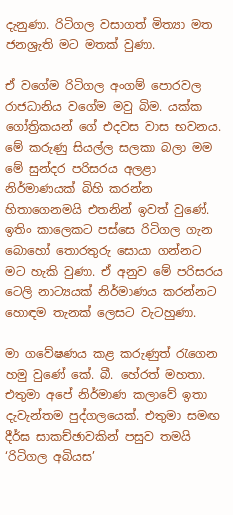දැනුණා. රිටිගල වසාගත් මිත්‍යා මත ජනශ්‍රැති මට මතක් වුණා.

ඒ වගේම රිටිගල අංගම් පොරවල රාජධානිය වගේම මවු බිම. යක්ක ගෝත්‍රිකයන් ගේ එදවස වාස භවනය. මේ කරුණු සියල්ල සලකා බලා මම මේ සුන්දර පරිසරය අලළා නිර්මාණයක් බිහි කරන්න හිතාගෙනමයි එතනින් ඉවත් වුණේ. ඉතිං කාලෙකට පස්සෙ රිටිගල ගැන බොහෝ තොරතුරු සොයා ගන්නට මට හැකි වුණා. ඒ අනුව මේ පරිසරය ටෙලි නාට්‍යයක් නිර්මාණය කරන්නට හොඳම තැනක් ලෙසට වැටහුණා.

මා ගවේෂණය කළ කරුණුත් රැගෙන හමු වුණේ කේ. බී. හේරත් මහතා. එතුමා අපේ නිර්මාණ කලාවේ ඉතා දැවැන්තම පුද්ගලයෙක්. එතුමා සමඟ දීර්ඝ සාකච්ඡාවකින් පසුව තමයි ‘රිටිගල අබියස’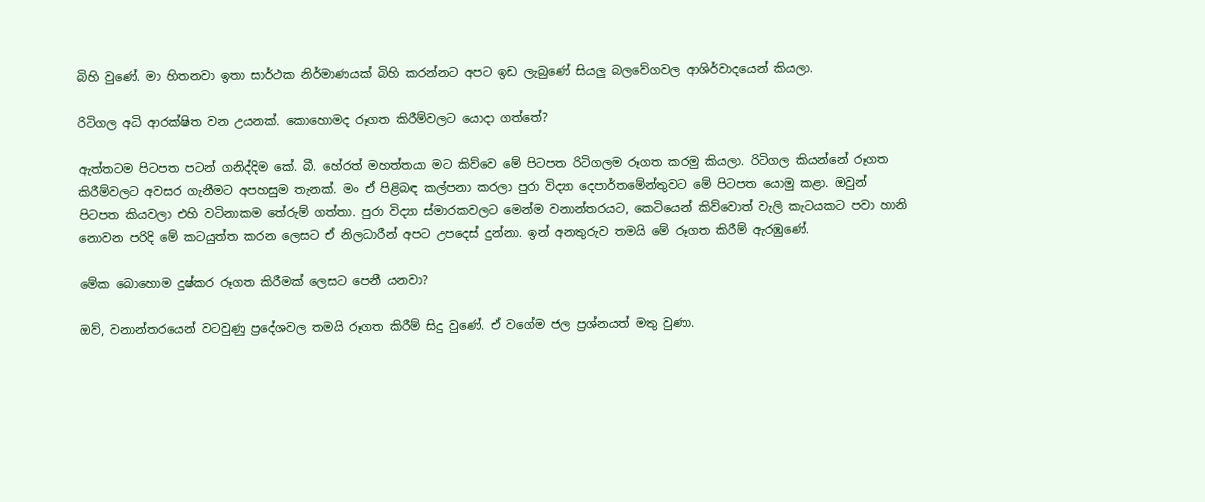බිහි වුණේ. මා හිතනවා ඉතා සාර්ථක නිර්මාණයක් බිහි කරන්නට අපට ඉඩ ලැබුණේ සියලු බලවේගවල ආශිර්වාදයෙන් කියලා.

රිටිගල අධි ආරක්ෂිත වන උයනක්. කොහොමද රූගත කිරීම්වලට යොදා ගත්තේ?

ඇත්තටම පිටපත පටන් ගනිද්දිම කේ. බී. හේරත් මහත්තයා මට කිව්වෙ මේ පිටපත රිටිගලම රූගත කරමු කියලා. රිටිගල කියන්නේ රූගත කිරීම්වලට අවසර ගැනීමට අපහසුම තැනක්. මං ඒ පිළිබඳ කල්පනා කරලා පුරා විද්‍යා දෙපාර්තමේන්තුවට මේ පිටපත යොමු කළා. ඔවුන් පිටපත කියවලා එහි වටිනාකම තේරුම් ගත්තා. පුරා විද්‍යා ස්මාරකවලට මෙන්ම වනාන්තරයට, කෙටියෙන් කිව්වොත් වැලි කැටයකට පවා හානි නොවන පරිදි මේ කටයුත්ත කරන ලෙසට ඒ නිලධාරීන් අපට උපදෙස් දුන්නා. ඉන් අනතුරුව තමයි මේ රූගත කිරීම් ඇරඹුණේ.

මේක බොහොම දුෂ්කර රූගත කිරීමක් ලෙසට පෙනී යනවා?

ඔව්, වනාන්තරයෙන් වටවුණු ප්‍රදේශවල තමයි රූගත කිරීම් සිදු වුණේ. ඒ වගේම ජල ප්‍රශ්නයත් මතු වුණා.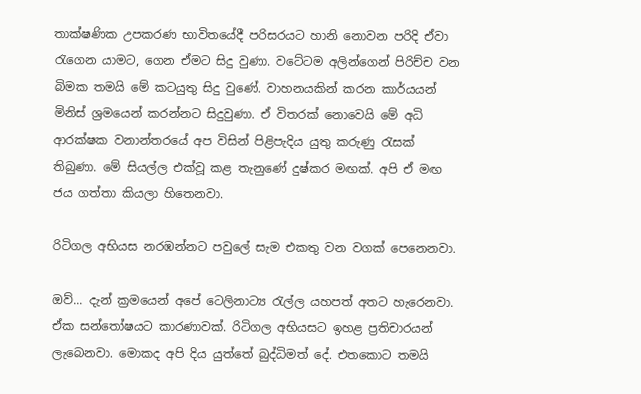තාක්ෂණික උපකරණ භාවිතයේදී පරිසරයට හානි නොවන පරිදි ඒවා රැගෙන යාමට, ගෙන ඒමට සිදු වුණා. වටේටම අලින්ගෙන් පිරිච්ච වන බිමක තමයි මේ කටයුතු සිදු වුණේ. වාහනයකින් කරන කාර්යයන් මිනිස් ශ්‍රමයෙන් කරන්නට සිදුවුණා. ඒ විතරක් නොවෙයි මේ අධි ආරක්ෂක වනාන්තරයේ අප විසින් පිළිපැදිය යුතු කරුණු රැසක් තිබුණා. මේ සියල්ල එක්වූ කළ තැනුණේ දුෂ්කර මඟක්. අපි ඒ මඟ ජය ගත්තා කියලා හිතෙනවා.

රිටිගල අභියස නරඹන්නට පවුලේ සැම එකතු වන වගක් පෙනෙනවා.

ඔව්... දැන් ක්‍රමයෙන් අපේ ටෙලිනාට්‍ය රැල්ල යහපත් අතට හැරෙනවා. ඒක සන්තෝෂයට කාරණාවක්. රිටිගල අභියසට ඉහළ ප්‍රතිචාරයන් ලැබෙනවා. මොකද අපි දිය යුත්තේ බුද්ධිමත් දේ. එතකොට තමයි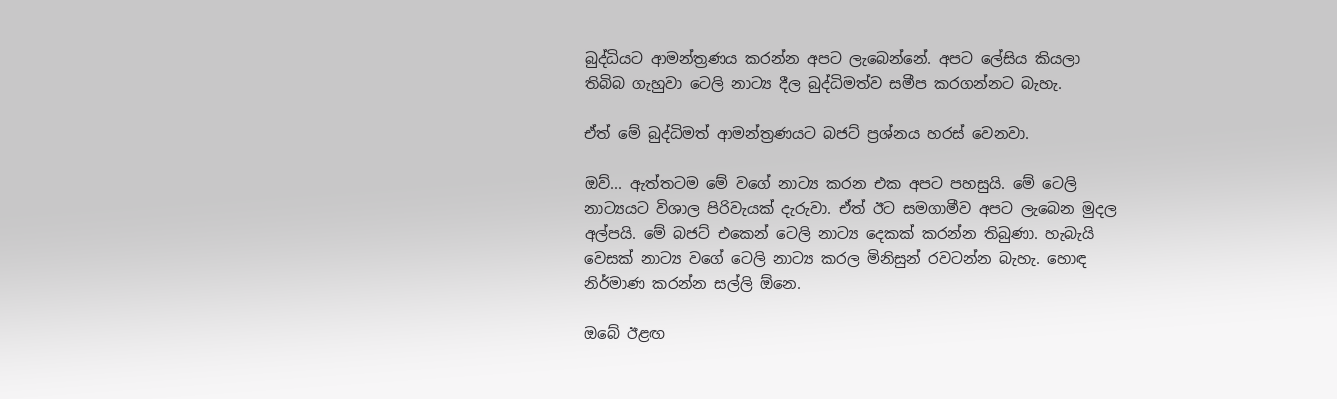බුද්ධියට ආමන්ත්‍රණය කරන්න අපට ලැබෙන්නේ. අපට ලේසිය කියලා තිබිබ ගැහුවා ටෙලි නාට්‍ය දීල බුද්ධිමත්ව සමීප කරගන්නට බැහැ.

ඒත් මේ බුද්ධිමත් ආමන්ත්‍රණයට බජට් ප්‍රශ්නය හරස් වෙනවා.

ඔව්... ඇත්තටම මේ වගේ නාට්‍ය කරන එක අපට පහසුයි. මේ ටෙලි නාට්‍යයට විශාල පිරිවැයක් දැරුවා. ඒත් ඊට සමගාමීව අපට ලැබෙන මුදල අල්පයි. මේ බජට් එකෙන් ටෙලි නාට්‍ය දෙකක් කරන්න තිබුණා. හැබැයි වෙසක් නාට්‍ය වගේ ටෙලි නාට්‍ය කරල මිනිසුන් රවටන්න බැහැ. හොඳ නිර්මාණ කරන්න සල්ලි ඕනෙ.

ඔබේ ඊළඟ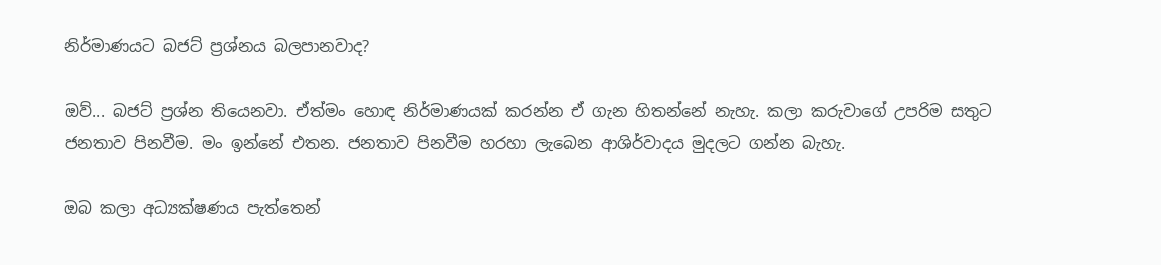නිර්මාණයට බජට් ප්‍රශ්නය බලපානවාද?

ඔව්... බජට් ප්‍රශ්න තියෙනවා. ඒත්මං හොඳ නිර්මාණයක් කරන්න ඒ ගැන හිතන්නේ නැහැ. කලා කරුවාගේ උපරිම සතුට ජනතාව පිනවීම. මං ඉන්නේ එතන. ජනතාව පිනවීම හරහා ලැබෙන ආශිර්වාදය මුදලට ගන්න බැහැ.

ඔබ කලා අධ්‍යක්ෂණය පැත්තෙන්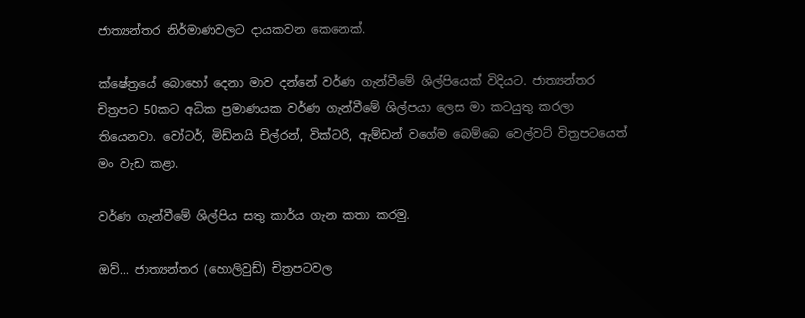ජාත්‍යන්තර නිර්මාණවලට දායකවන කෙනෙක්.

ක්ෂේත්‍රයේ බොහෝ දෙනා මාව දන්නේ වර්ණ ගැන්වීමේ ශිල්පියෙක් විදියට. ජාත්‍යන්තර චිත්‍රපට 50කට අධික ප්‍රමාණයක වර්ණ ගැන්වීමේ ශිල්පයා ලෙස මා කටයුතු කරලා තියෙනවා. වෝටර්, මිඩ්නයි චිල්රන්, වික්ටරි, ඇම්ඩන් වගේම බෙම්බෙ වෙල්වට් විත්‍රපටයෙත් මං වැඩ කළා.

වර්ණ ගැන්වීමේ ශිල්පිය සතු කාර්ය ගැන කතා කරමු.

ඔව්... ජාත්‍යන්තර (හොලිවුඩ්) චිත්‍රපටවල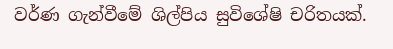වර්ණ ගැන්වීමේ ශිල්පිය සුවිශේෂි චරිතයක්.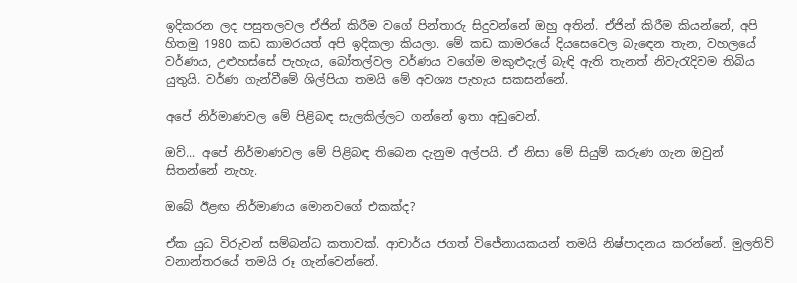ඉදිකරන ලද පසුතලවල ඒජින් කිරීම වගේ පින්තාරු සිදුවන්නේ ඔහු අතින්. ඒජින් කිරීම කියන්නේ, අපි හිතමු 1980 කඩ කාමරයත් අපි ඉදිකලා කියලා. මේ කඩ කාමරයේ දියසෙවෙල බැඳෙන තැන, වහලයේ වර්ණය, උළුහස්සේ පැහැය, බෝතල්වල වර්ණය වගේම මකුළුදැල් බැඳි ඇති තැනත් නිවැරැදිවම තිබිය යුතුයි. වර්ණ ගැන්වීමේ ශිල්පියා තමයි මේ අවශ්‍ය පැහැය සකසන්නේ.

අපේ නිර්මාණවල මේ පිළිබඳ සැලකිල්ලට ගන්නේ ඉතා අඩුවෙන්.

ඔව්... අපේ නිර්මාණවල මේ පිළිබඳ තිබෙන දැනුම අල්පයි. ඒ නිසා මේ සියුම් කරුණ ගැන ඔවුන් සිතන්නේ නැහැ.

ඔබේ ඊළඟ නිර්මාණය මොනවගේ එකක්ද?

ඒක යුධ විරුවන් සම්බන්ධ කතාවක්. ආචාර්ය ජගත් විජේනායකයන් තමයි නිෂ්පාදනය කරන්නේ. මුලතිව් වනාන්තරයේ තමයි රූ ගැන්වෙන්නේ.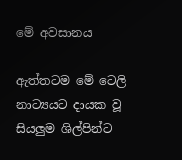මේ අවසානය

ඇත්තටම මේ ටෙලි නාට්‍යයට දායක වූ සියලුම ශිල්පින්ට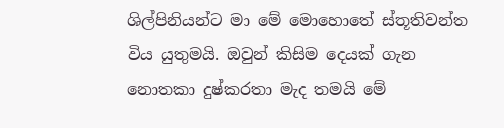ශිල්පිනියන්ට මා මේ මොහොතේ ස්තූතිවන්ත විය යුතුමයි. ඔවුන් කිසිම දෙයක් ගැන නොතකා දුෂ්කරතා මැද තමයි මේ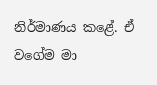නිර්මාණය කළේ. ඒ වගේම මා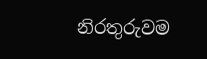නිරතුරුවම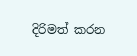දිරිමත් කරන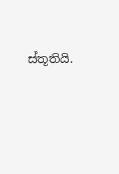ස්තූතියි.